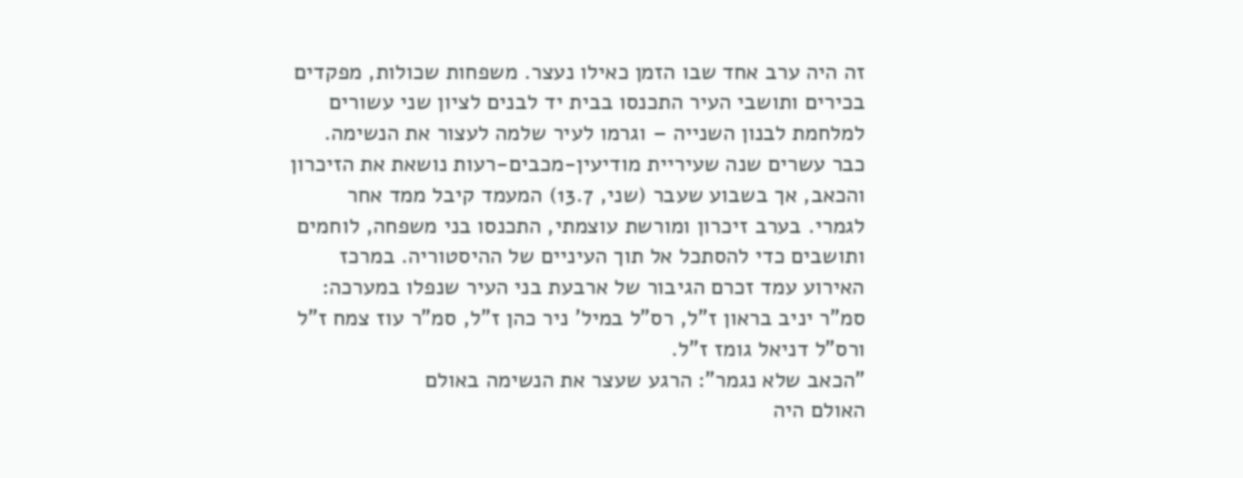זה היה ערב אחד שבו הזמן כאילו נעצר. משפחות שכולות, מפקדים בכירים ותושבי העיר התכנסו בבית יד לבנים לציון שני עשורים למלחמת לבנון השנייה – וגרמו לעיר שלמה לעצור את הנשימה.
כבר עשרים שנה שעיריית מודיעין-מכבים-רעות נושאת את הזיכרון והכאב, אך בשבוע שעבר (שני, 13.7) המעמד קיבל ממד אחר לגמרי. בערב זיכרון ומורשת עוצמתי, התכנסו בני משפחה, לוחמים ותושבים כדי להסתכל אל תוך העיניים של ההיסטוריה. במרכז האירוע עמד זכרם הגיבור של ארבעת בני העיר שנפלו במערכה: סמ"ר יניב בראון ז"ל, רס"ל במיל' ניר כהן ז"ל, סמ"ר עוז צמח ז"ל ורס"ל דניאל גומז ז"ל.
"הכאב שלא נגמר": הרגע שעצר את הנשימה באולם
האולם היה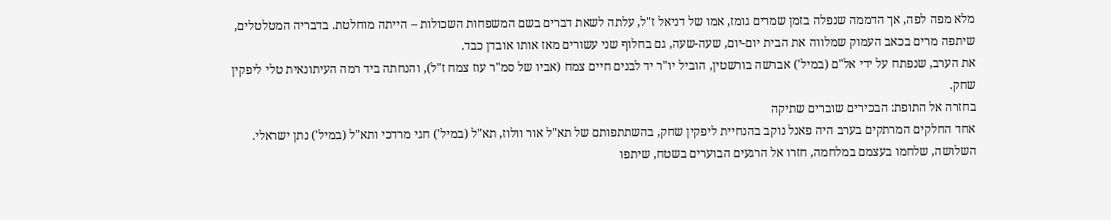מלא מפה לפה, אך הדממה שנפלה בזמן שמרים גומז, אמו של דניאל ז"ל, עלתה לשאת דברים בשם המשפחות השכולות – הייתה מוחלטת. בדבריה המטלטלים, שיתפה מרים בכאב העמוק שמלווה את הבית יום-יום, שעה-שעה, גם בחלוף שני עשורים מאז אותו אובדן כבד.
את הערב, שנפתח על ידי אל"ם (במיל') אברשה בורשטין, הוביל יו"ר יד לבנים חיים צמח (אביו של סמ"ר עוז צמח ז"ל), והנחתה ביד רמה העיתונאית טלי ליפקין שחק.
בחזרה אל התופת: הבכירים שוברים שתיקה
אחד החלקים המרתקים בערב היה פאנל נוקב בהנחיית ליפקין שחק, בהשתתפותם של תא"ל אור וולוז, תא"ל (במיל') חגי מרדכי ותא"ל (במיל') נתן ישראלי. השלושה, שלחמו בעצמם במלחמה, חזרו אל הרגעים הבוערים בשטח, שיתפו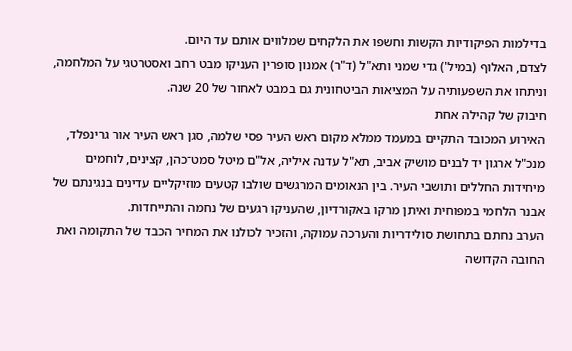בדילמות הפיקודיות הקשות וחשפו את הלקחים שמלווים אותם עד היום.
לצדם, האלוף (במיל') גדי שמני ותא"ל (ד"ר) אמנון סופרין העניקו מבט רחב ואסטרטגי על המלחמה, וניתחו את השפעותיה על המציאות הביטחונית גם במבט לאחור של 20 שנה.
חיבוק של קהילה אחת
האירוע המכובד התקיים במעמד ממלא מקום ראש העיר פסי שלמה, סגן ראש העיר אור גרינפלד, מנכ"ל ארגון יד לבנים מושיק אביב, תא"ל עדנה איליה, אל"ם מיטל סמט־כהן, קצינים, לוחמים מיחידות החללים ותושבי העיר. בין הנאומים המרגשים שולבו קטעים מוזיקליים עדינים בנגינתם של אבנר הלחמי במפוחית ואיתן מרקו באקורדיון, שהעניקו רגעים של נחמה והתייחדות.
הערב נחתם בתחושת סולידריות והערכה עמוקה, והזכיר לכולנו את המחיר הכבד של התקומה ואת החובה הקדושה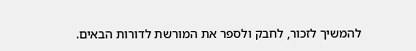להמשיך לזכור, לחבק ולספר את המורשת לדורות הבאים.